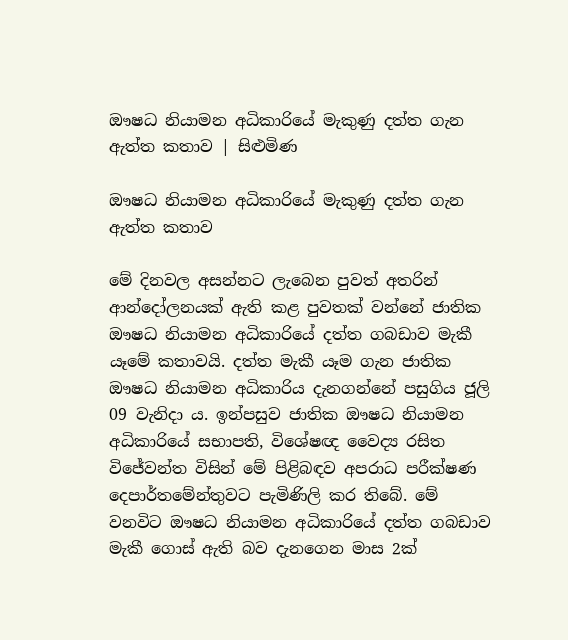ඖෂධ නියාමන අධිකාරියේ මැකුණු දත්ත ගැන ඇත්ත කතාව | සිළුමිණ

ඖෂධ නියාමන අධිකාරියේ මැකුණු දත්ත ගැන ඇත්ත කතාව

මේ දිනවල අසන්නට ලැබෙන පුවත් අතරින් ආන්දෝලනයක් ඇති කළ පුවතක් වන්නේ ජාතික ඖෂධ නියාමන අධිකාරියේ දත්ත ගබඩාව මැකී යෑමේ කතාවයි. දත්ත මැකී යෑම ගැන ජාතික ඖෂධ නියාමන අධිකාරිය දැනගන්නේ පසුගිය ජූලි 09 වැනිදා ය. ඉන්පසුව ජාතික ඖෂධ නියාමන අධිකාරියේ සභාපති, විශේෂඥ වෛද්‍ය රසිත විජේවන්ත විසින් මේ පිළිබඳව අපරාධ පරීක්ෂණ දෙපාර්තමේන්තුවට පැමිණිලි කර තිබේ. මේ වනවිට ඖෂධ නියාමන අධිකාරියේ දත්ත ගබඩාව මැකී ගොස් ඇති බව දැනගෙන මාස 2ක්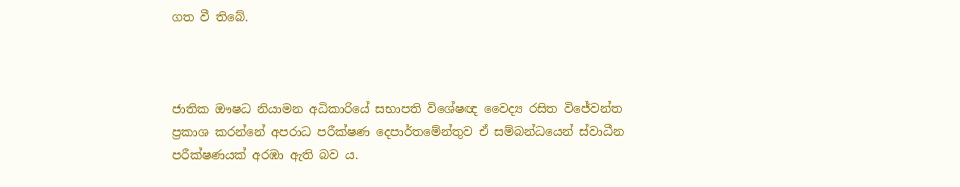ගත වී තිබේ.



ජාතික ඖෂධ නියාමන අධිකාරියේ සභාපති විශේෂඥ වෛද්‍ය රසිත විජේවන්ත ප්‍රකාශ කරන්නේ අපරාධ පරීක්ෂණ දෙපාර්තමේන්තුව ඒ සම්බන්ධයෙන් ස්වාධීන පරීක්ෂණයක් අරඹා ඇති බව ය.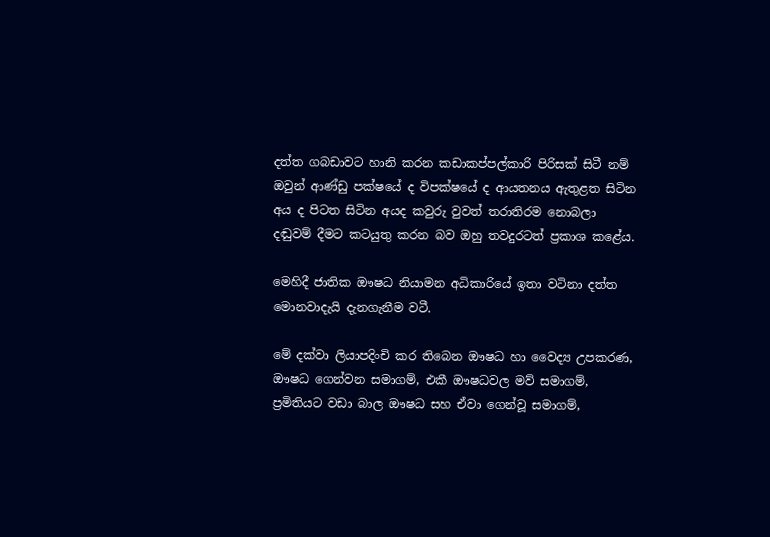දත්ත ගබඩාවට හානි කරන කඩාකප්පල්කාරි පිරිසක් සිටී නම් ඔවුන් ආණ්ඩු පක්ෂයේ ද විපක්ෂයේ ද ආයතනය ඇතුළත සිටින අය ද පිටත සිටින අයද කවුරු වුවත් තරාතිරම නොබලා දඬුවම් දීමට කටයුතු කරන බව ඔහු තවදුරටත් ප්‍රකාශ කළේය.

මෙහිදී ජාතික ඖෂධ නියාමන අධිකාරියේ ඉතා වටිනා දත්ත මොනවාදැයි දැනගැනීම වටී.

මේ දක්වා ලියාපදිංචි කර තිබෙන ඖෂධ හා වෛද්‍ය උපකරණ, ඖෂධ ගෙන්වන සමාගම්, එකී ඖෂධවල මව් සමාගම්, ප්‍රමිතියට වඩා බාල ඖෂධ සහ ඒවා ගෙන්වූ සමාගම්,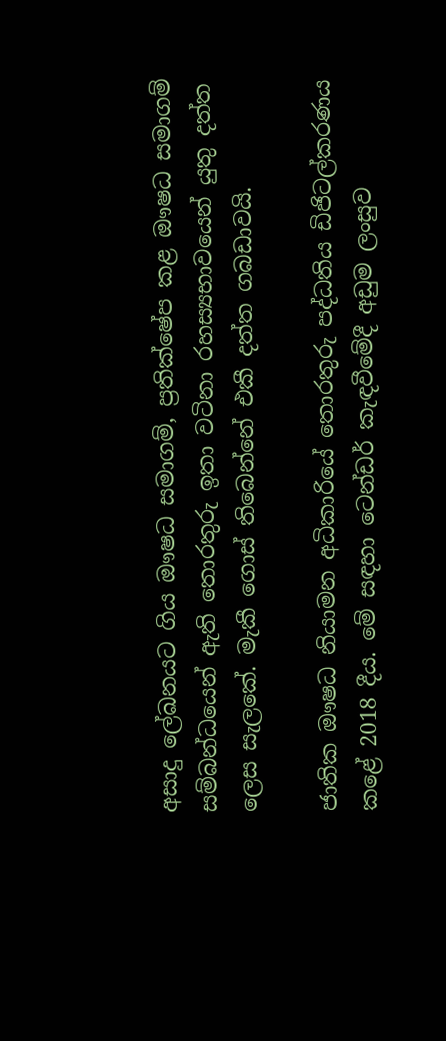අසාදු ලේඛනයට ගිය ඖෂධ සමාගම්, ප්‍රතික්ෂේප කළ ඖෂධ සමාගම් සම්බන්ධයෙන් ඇති තොරතුරු ඉතා වටිනා රහස්‍යභාවයෙන් යුතු දත්ත ලෙස සැලකේ. මැකී ගොස් තිබෙන්නේ එකී දත්ත ගබඩාවයි.

ජාතික ඖෂධ නියාමන අධිකාරියේ තොරතුරු පද්ධතිය ඩිජිටල්කරණය කළේ 2018 දීය. මේ සඳහා ටෙන්ඩර් කැඳවීමේදී අඩුම ලංසුව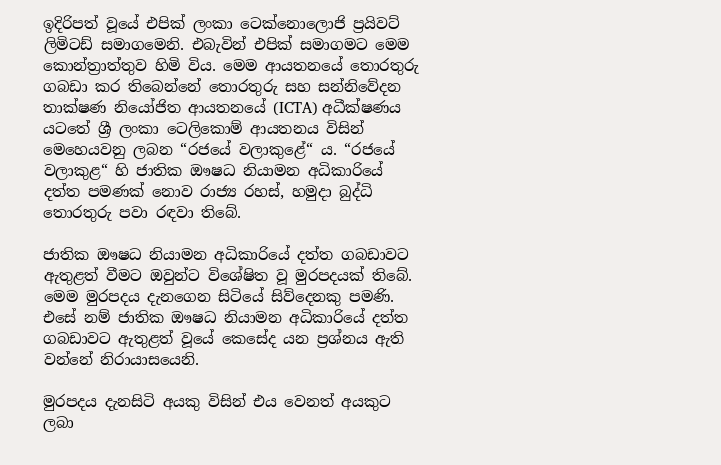ඉදිරිපත් වූයේ එපික් ලංකා ටෙක්නොලොජි ප්‍රයිවට් ලිමිටඩ් සමාගමෙනි. එබැවින් එපික් සමාගමට මෙම කොන්ත්‍රාත්තුව හිමි විය. මෙම ආයතනයේ තොරතුරු ගබඩා කර තිබෙන්නේ තොරතුරු සහ සන්නිවේදන තාක්ෂණ නියෝජිත ආයතනයේ (ICTA) අධීක්ෂණය යටතේ ශ්‍රී ලංකා ටෙලිකොම් ආයතනය විසින් මෙහෙයවනු ලබන “රජයේ වලාකුළේ“ ය. “රජයේ වලාකුළ“ හි ජාතික ඖෂධ නියාමන අධිකාරියේ දත්ත පමණක් නොව රාජ්‍ය රහස්, හමුදා බුද්ධි තොරතුරු පවා රඳවා තිබේ.

ජාතික ඖෂධ නියාමන අධිකාරියේ දත්ත ගබඩාවට ඇතුළත් වීමට ඔවුන්ට විශේෂිත වූ මුරපදයක් තිබේ. මෙම මුරපදය දැනගෙන සිටියේ සිව්දෙනකු පමණි. එසේ නම් ජාතික ඖෂධ නියාමන අධිකාරියේ දත්ත ගබඩාවට ඇතුළත් වූයේ කෙසේද යන ප්‍රශ්නය ඇති වන්නේ නිරායාසයෙනි.

මුරපදය දැනසිටි අයකු විසින් එය වෙනත් අයකුට ලබා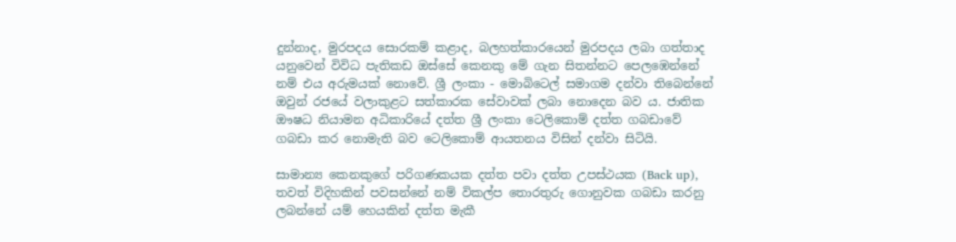දුන්නාද, මුරපදය සොරකම් කළාද, බලහත්කාරයෙන් මුරපදය ලබා ගත්තාද යනුවෙන් විවිධ පැතිකඩ ඔස්සේ කෙනකු මේ ගැන සිතන්නට පෙලඹෙන්නේ නම් එය අරුමයක් නොවේ. ශ්‍රී ලංකා - මොබිටෙල් සමාගම දන්වා තිබෙන්නේ ඔවුන් රජයේ වලාකුළට සත්කාරක සේවාවක් ලබා නොදෙන බව ය. ජාතික ඖෂධ නියාමන අධිකාරියේ දත්ත ශ්‍රී ලංකා ටෙලිකොම් දත්ත ගබඩාවේ ගබඩා කර නොමැති බව ටෙලිකොම් ආයතනය විසින් දන්වා සිටියි.

සාමාන්‍ය කෙනකුගේ පරිගණකයක දත්ත පවා දත්ත උපස්ථයක (Back up), තවත් විදිහකින් පවසන්නේ නම් විකල්ප තොරතුරු ගොනුවක ගබඩා කරනු ලබන්නේ යම් හෙයකින් දත්ත මැකී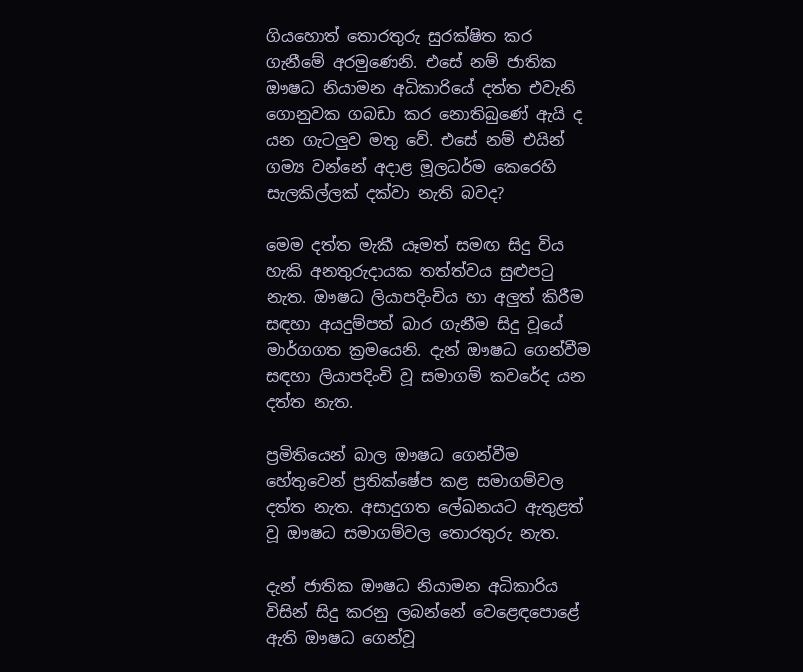ගියහොත් තොරතුරු සුරක්ෂිත කර ගැනීමේ අරමුණෙනි. එසේ නම් ජාතික ඖෂධ නියාමන අධිකාරියේ දත්ත එවැනි ගොනුවක ගබඩා කර නොතිබුණේ ඇයි ද යන ගැටලුව මතු වේ. එසේ නම් එයින් ගම්‍ය වන්නේ අදාළ මූලධර්ම කෙරෙහි සැලකිල්ලක් දක්වා නැති බවද?

මෙම දත්ත මැකී යෑමත් සමඟ සිදු විය හැකි අනතුරුදායක තත්ත්වය සුළුපටු නැත. ඖෂධ ලියාපදිංචිය හා අලුත් කිරීම සඳහා අයදුම්පත් බාර ගැනීම සිදු වූයේ මාර්ගගත ක්‍රමයෙනි. දැන් ඖෂධ ගෙන්වීම සඳහා ලියාපදිංචි වූ සමාගම් කවරේද යන දත්ත නැත.

ප්‍රමිතියෙන් බාල ඖෂධ ගෙන්වීම හේතුවෙන් ප්‍රතික්ෂේප කළ සමාගම්වල දත්ත නැත. අසාදුගත ලේඛනයට ඇතුළත් වූ ඖෂධ සමාගම්වල තොරතුරු නැත.

දැන් ජාතික ඖෂධ නියාමන අධිකාරිය විසින් සිදු කරනු ලබන්නේ වෙළෙඳපොළේ ඇති ඖෂධ ගෙන්වූ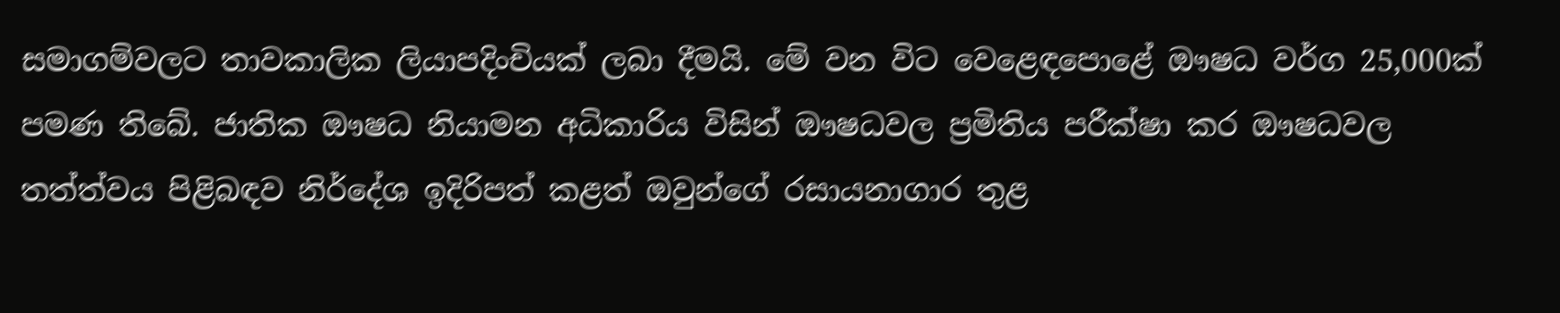සමාගම්වලට තාවකාලික ලියාපදිංචියක් ලබා දීමයි. මේ වන විට වෙළෙඳපොළේ ඖෂධ වර්ග 25,000ක් පමණ තිබේ. ජාතික ඖෂධ නියාමන අධිකාරිය විසින් ඖෂධවල ප්‍රමිතිය පරීක්ෂා කර ඖෂධවල තත්ත්වය පිළිබඳව නිර්දේශ ඉදිරිපත් කළත් ඔවුන්ගේ රසායනාගාර තුළ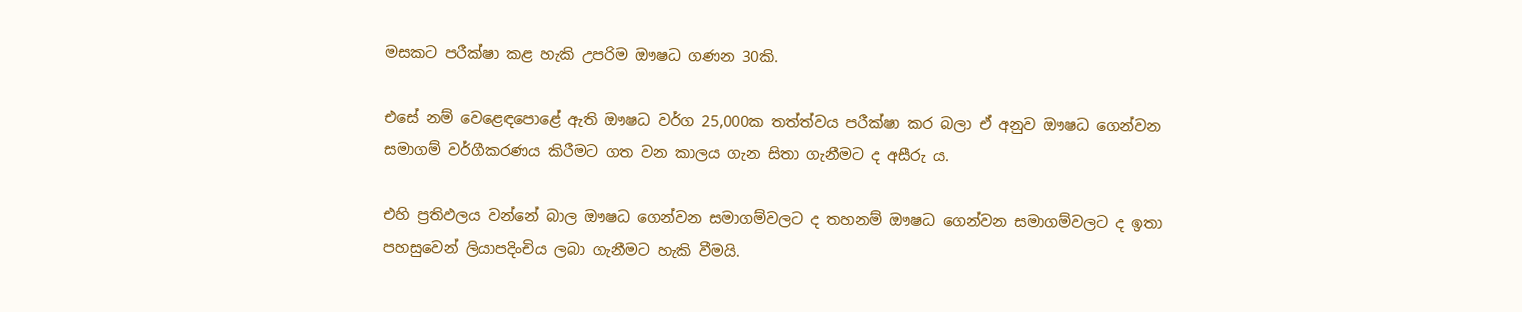මසකට පරීක්ෂා කළ හැකි උපරිම ඖෂධ ගණන 30කි.

එසේ නම් වෙළෙඳපොළේ ඇති ඖෂධ වර්ග 25,000ක තත්ත්වය පරීක්ෂා කර බලා ඒ අනුව ඖෂධ ගෙන්වන සමාගම් වර්ගීකරණය කිරීමට ගත වන කාලය ගැන සිතා ගැනීමට ද අසීරු ය.

එහි ප්‍රතිඵලය වන්නේ බාල ඖෂධ ගෙන්වන සමාගම්වලට ද තහනම් ඖෂධ ගෙන්වන සමාගම්වලට ද ඉතා පහසුවෙන් ලියාපදිංචිය ලබා ගැනීමට හැකි වීමයි.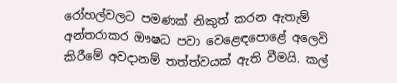රෝහල්වලට පමණක් නිකුත් කරන ඇතැම් අන්තරාකර ඖෂධ පවා වෙළෙඳපොළේ අලෙවි කිරීමේ අවදානම් තත්ත්වයක් ඇති වීමයි. කල්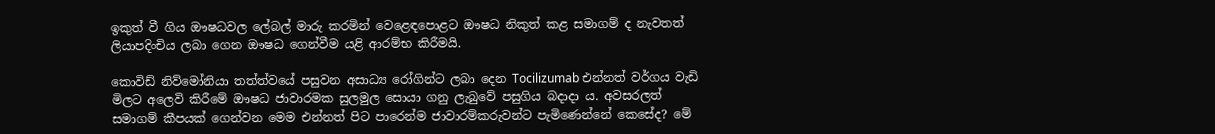ඉකුත් වී ගිය ඖෂධවල ලේබල් මාරු කරමින් වෙළෙඳපොළට ඖෂධ නිකුත් කළ සමාගම් ද නැවතත් ලියාපදිංචිය ලබා ගෙන ඖෂධ ගෙන්වීම යළි ආරම්භ කිරීමයි.

කොවිඩ් නිව්මෝනියා තත්ත්වයේ පසුවන අසාධ්‍ය රෝගින්ට ලබා දෙන Tocilizumab එන්නත් වර්ගය වැඩි මිලට අලෙවි කිරීමේ ඖෂධ ජාවාරමක සුලමුල සොයා ගනු ලැබුවේ පසුගිය බදාදා ය. අවසරලත් සමාගම් කීපයක් ගෙන්වන මෙම එන්නත් පිට පාරෙන්ම ජාවාරම්කරුවන්ට පැමිණෙන්නේ කෙසේද? මේ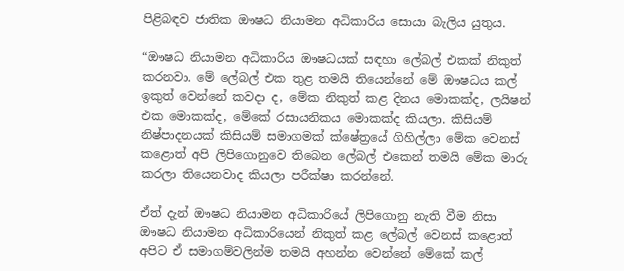පිළිබඳව ජාතික ඖෂධ නියාමන අධිකාරිය සොයා බැලිය යුතුය.

“ඖෂධ නියාමන අධිකාරිය ඖෂධයක් සඳහා ලේබල් එකක් නිකුත් කරනවා. මේ ලේබල් එක තුළ තමයි තියෙන්නේ මේ ඖෂධය කල් ඉකුත් වෙන්නේ කවදා ද, මේක නිකුත් කළ දිනය මොකක්ද, ලයිෂන් එක මොකක්ද, මේකේ රසායනිකය මොකක්ද කියලා. කිසියම් නිෂ්පාදනයක් කිසියම් සමාගමක් ක්ෂේත්‍රයේ ගිහිල්ලා මේක වෙනස් කළොත් අපි ලිපිගොනුවෙ තිබෙන ලේබල් එකෙන් තමයි මේක මාරු කරලා තියෙනවාද කියලා පරීක්ෂා කරන්නේ.

ඒත් දැන් ඖෂධ නියාමන අධිකාරියේ ලිපිගොනු නැති වීම නිසා ඖෂධ නියාමන අධිකාරියෙන් නිකුත් කළ ලේබල් වෙනස් කළොත් අපිට ඒ සමාගම්වලින්ම තමයි අහන්න වෙන්නේ මේකේ කල්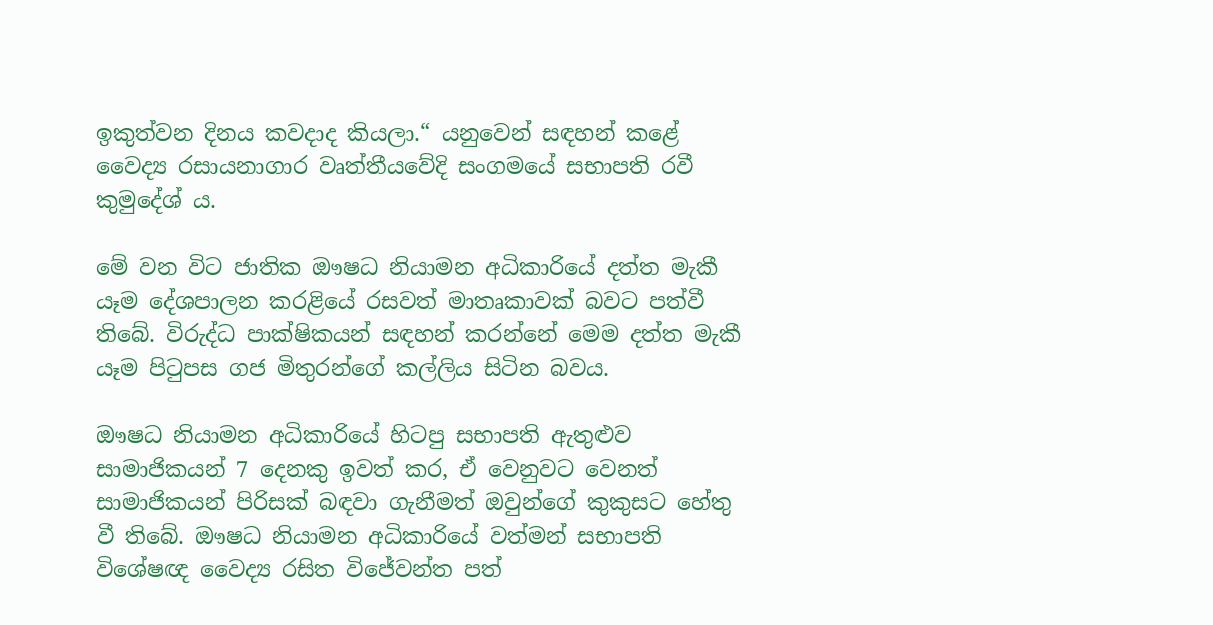ඉකුත්වන දිනය කවදාද කියලා.“ යනුවෙන් සඳහන් කළේ වෛද්‍ය රසායනාගාර වෘත්තීයවේදි සංගමයේ සභාපති රවී කුමුදේශ් ය.

මේ වන විට ජාතික ඖෂධ නියාමන අධිකාරියේ දත්ත මැකී යෑම දේශපාලන කරළියේ රසවත් මාතෘකාවක් බවට පත්වී තිබේ. විරුද්ධ පාක්ෂිකයන් සඳහන් කරන්නේ මෙම දත්ත මැකී යෑම පිටුපස ගජ මිතුරන්ගේ කල්ලිය සිටින බවය.

ඖෂධ නියාමන අධිකාරියේ හිටපු සභාපති ඇතුළුව සාමාජිකයන් 7 දෙනකු ඉවත් කර, ඒ වෙනුවට වෙනත් සාමාජිකයන් පිරිසක් බඳවා ගැනීමත් ඔවුන්ගේ කුකුසට හේතු වී තිබේ. ඖෂධ නියාමන අධිකාරියේ වත්මන් සභාපති විශේෂඥ වෛද්‍ය රසිත විජේවන්ත පත්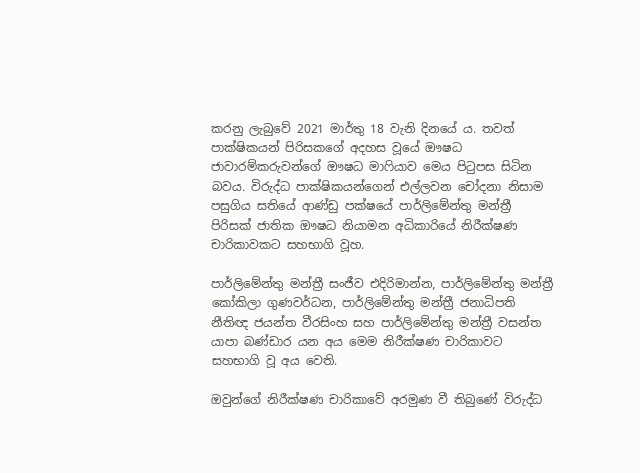කරනු ලැබුවේ 2021 මාර්තු 18 වැනි දිනයේ ය. තවත් පාක්ෂිකයන් පිරිසකගේ අදහස වූයේ ඖෂධ ජාවාරම්කරුවන්ගේ ඖෂධ මාෆියාව මෙය පිටුපස සිටින බවය. විරුද්ධ පාක්ෂිකයන්ගෙන් එල්ලවන චෝදනා නිසාම පසුගිය සතියේ ආණ්ඩු පක්ෂයේ පාර්ලිමේන්තු මන්ත්‍රී පිරිසක් ජාතික ඖෂධ නියාමන අධිකාරියේ නිරීක්ෂණ චාරිකාවකට සහභාගි වූහ.

පාර්ලිමේන්තු මන්ත්‍රී සංජීව එදිරිමාන්න, පාර්ලිමේන්තු මන්ත්‍රී කෝකිලා ගුණවර්ධන, පාර්ලිමේන්තු මන්ත්‍රී ජනාධිපති නීතිඥ ජයන්ත වීරසිංහ සහ පාර්ලිමේන්තු මන්ත්‍රී වසන්ත යාපා බණ්ඩාර යන අය මෙම නිරීක්ෂණ චාරිකාවට සහභාගි වූ අය වෙති.

ඔවුන්ගේ නිරීක්ෂණ චාරිකාවේ අරමුණ වී තිබුණේ විරුද්ධ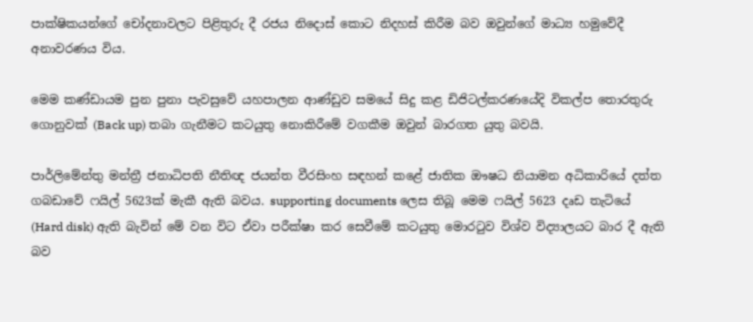පාක්ෂිකයන්ගේ චෝදනාවලට පිළිතුරු දී රජය නිදොස් කොට නිදහස් කිරීම බව ඔවුන්ගේ මාධ්‍ය හමුවේදී අනාවරණය විය.

මෙම කණ්ඩායම පුන පුනා පැවසුවේ යහපාලන ආණ්ඩුව සමයේ සිදු කළ ඩිජිටල්කරණයේදි විකල්ප තොරතුරු ගොනුවක් (Back up) තබා ගැනීමට කටයුතු නොකිරීමේ වගකීම ඔවුන් බාරගත යුතු බවයි.

පාර්ලිමේන්තු මන්ත්‍රී ජනාධිපති නීතිඥ ජයන්ත වීරසිංහ සඳහන් කළේ ජාතික ඖෂධ නියාමන අධිකාරියේ දත්ත ගබඩාවේ ෆයිල් 5623ක් මැකී ඇති බවය. supporting documents ලෙස තිබූ මෙම ෆයිල් 5623 දෘඩ තැටියේ (Hard disk) ඇති බැවින් මේ වන විට ඒවා පරීක්ෂා කර සෙවීමේ කටයුතු මොරටුව විශ්ව විද්‍යාලයට බාර දී ඇති බව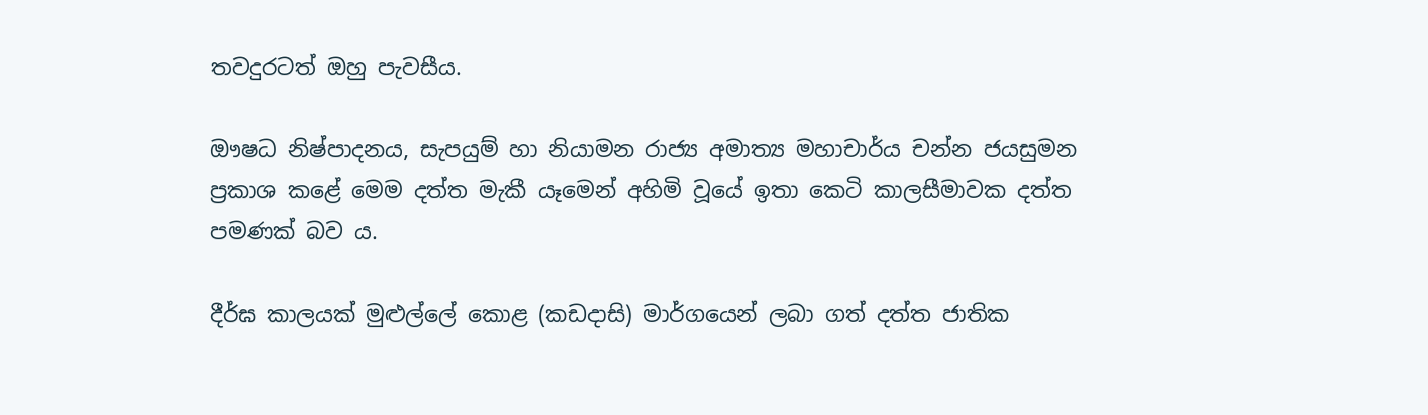තවදුරටත් ඔහු පැවසීය.

ඖෂධ නිෂ්පාදනය, සැපයුම් හා නියාමන රාජ්‍ය අමාත්‍ය මහාචාර්ය චන්න ජයසුමන ප්‍රකාශ කළේ මෙම දත්ත මැකී යෑමෙන් අහිමි වූයේ ඉතා කෙටි කාලසීමාවක දත්ත පමණක් බව ය.

දීර්ඝ කාලයක් මුළුල්ලේ කොළ (කඩදාසි) මාර්ගයෙන් ලබා ගත් දත්ත ජාතික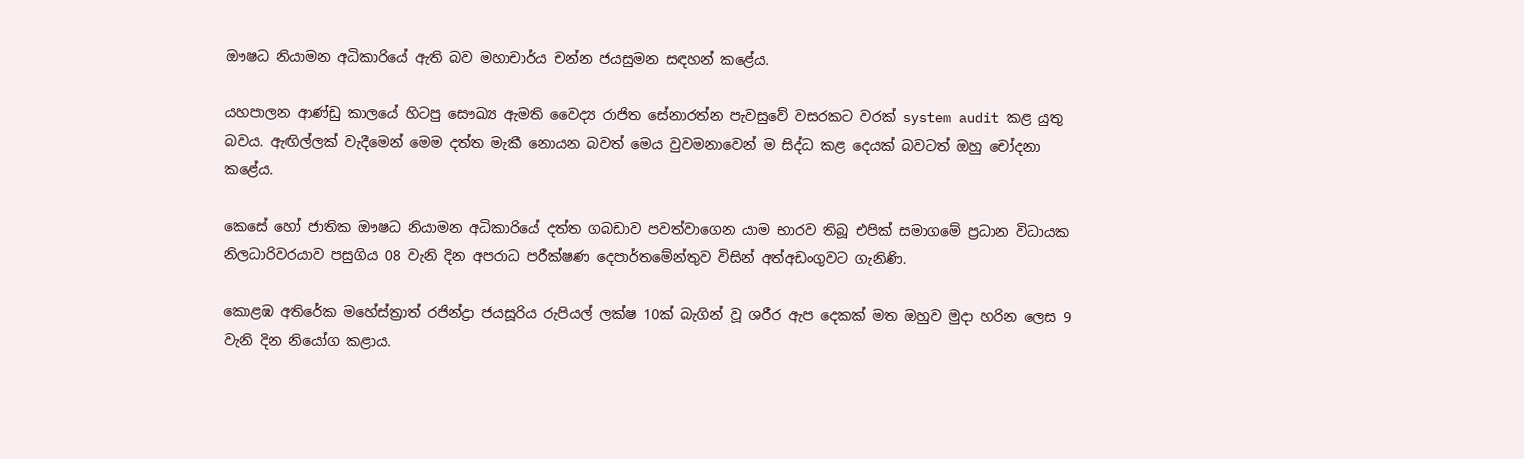ඖෂධ නියාමන අධිකාරියේ ඇති බව මහාචාර්ය චන්න ජයසුමන සඳහන් කළේය.

යහපාලන ආණ්ඩු කාලයේ හිටපු සෞඛ්‍ය ඇමති වෛද්‍ය රාජිත සේනාරත්න පැවසුවේ වසරකට වරක් system audit කළ යුතු බවය. ඇඟිල්ලක් වැදීමෙන් මෙම දත්ත මැකී නොයන බවත් මෙය වුවමනාවෙන් ම සිද්ධ කළ දෙයක් බවටත් ඔහු චෝදනා කළේය.

කෙසේ හෝ ජාතික ඖෂධ නියාමන අධිකාරියේ දත්ත ගබඩාව පවත්වාගෙන යාම භාරව තිබූ එපික් සමාගමේ ප්‍රධාන විධායක නිලධාරිවරයාව පසුගිය 08 වැනි දින අපරාධ පරීක්ෂණ දෙපාර්තමේන්තුව විසින් අත්අඩංගුවට ගැනිණි.

කොළඹ අතිරේක මහේස්ත්‍රාත් රජින්ද්‍රා ජයසූරිය රුපියල් ලක්ෂ 10ක් බැගින් වූ ශරීර ඇප දෙකක් මත ඔහුව මුදා හරින ලෙස 9 වැනි දින නියෝග කළාය.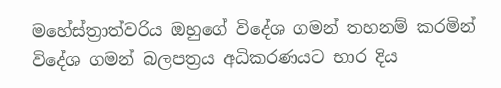මහේස්ත්‍රාත්වරිය ඔහුගේ විදේශ ගමන් තහනම් කරමින් විදේශ ගමන් බලපත්‍රය අධිකරණයට භාර දිය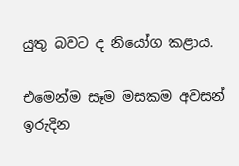යුතු බවට ද නියෝග කළාය.

එමෙන්ම සෑම මසකම අවසන් ඉරුදින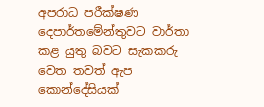අපරාධ පරීක්ෂණ දෙපාර්තමේන්තුවට වාර්තා කළ යුතු බවට සැකකරු වෙත තවත් ඇප කොන්දේසියක්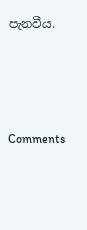පැනවීය.




Comments